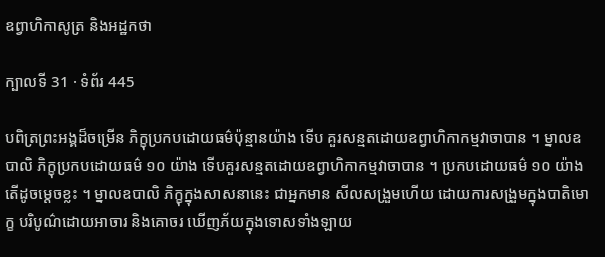ឧព្វាហិកាសូត្រ និងអដ្ឋកថា

ក្បាលទី 31 · ទំព័រ 445

បពិត្រព្រះអង្គដ៏ចម្រើន ភិក្ខុប្រកបដោយធម៌ប៉ុន្មានយ៉ាង ទើប គួរសន្មតដោយឧព្វាហិកាកម្មវាចាបាន ។ ម្នាលឧបាលិ ភិក្ខុប្រកបដោយធម៌ ១០ យ៉ាង ទើបគួរសន្មតដោយឧព្វាហិកាកម្មវាចាបាន ។ ប្រកបដោយធម៌ ១០ យ៉ាង តើដូចម្តេចខ្លះ ។ ម្នាលឧបាលិ ភិក្ខុក្នុងសាសនានេះ ជាអ្នកមាន សីលសង្រួមហើយ ដោយការសង្រួមក្នុងបាតិមោក្ខ បរិបូណ៌ដោយអាចារ និងគោចរ ឃើញភ័យក្នុងទោសទាំងឡាយ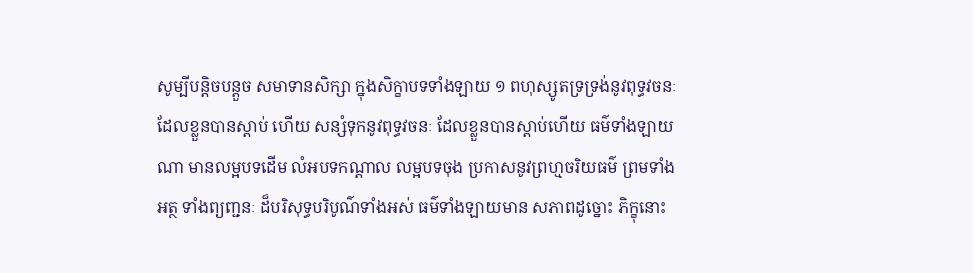សូម្បីបន្តិចបន្តួច សមាទានសិក្សា ក្នុងសិក្ខាបទទាំងឡាយ ១ ពហុស្សូតទ្រទ្រង់នូវពុទ្ធវចនៈ ដែលខ្លួនបានស្តាប់ ហើយ សន្សំទុកនូវពុទ្ធវចនៈ ដែលខ្លួនបានស្តាប់ហើយ ធម៌ទាំងឡាយណា មានលម្អបទដើម លំអបទកណ្តាល លម្អបទចុង ប្រកាសនូវព្រហ្មចរិយធម៌ ព្រមទាំងអត្ថ ទាំងព្យញ្ជនៈ ដ៏បរិសុទ្ធបរិបូណ៌ទាំងអស់ ធម៌ទាំងឡាយមាន សភាពដូច្នោះ ភិក្ខុនោះ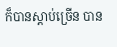ក៏បានស្តាប់ច្រើន បាន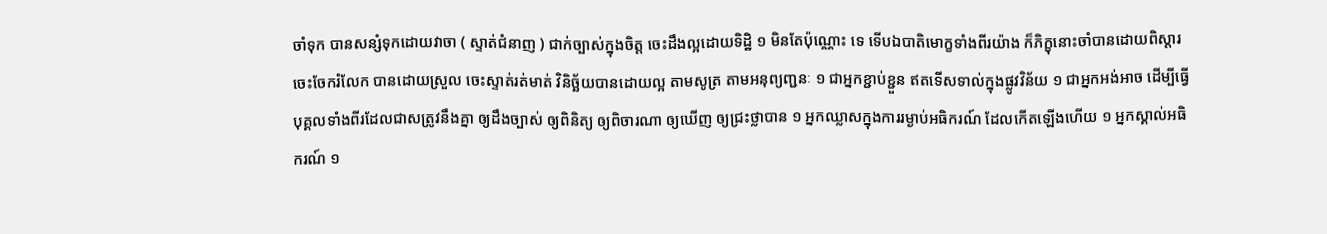ចាំទុក បានសន្សំទុកដោយវាចា ( ស្ទាត់ជំនាញ ) ជាក់ច្បាស់ក្នុងចិត្ត ចេះដឹងល្អដោយទិដ្ឋិ ១ មិនតែប៉ុណ្ណោះ ទេ ទើបឯបាតិមោក្ខទាំងពីរយ៉ាង ក៏ភិក្ខុនោះចាំបានដោយពិស្តារ ចេះចែករំលែក បានដោយស្រួល ចេះស្ទាត់រត់មាត់ វិនិច្ឆ័យបានដោយល្អ តាមសូត្រ តាមអនុព្យញ្ជនៈ ១ ជាអ្នកខ្ជាប់ខ្ជួន ឥតទើសទាល់ក្នុងផ្លូវវិន័យ ១ ជាអ្នកអង់អាច ដើម្បីធ្វើបុគ្គលទាំងពីរដែលជាសត្រូវនឹងគ្នា ឲ្យដឹងច្បាស់ ឲ្យពិនិត្យ ឲ្យពិចារណា ឲ្យឃើញ ឲ្យជ្រះថ្លាបាន ១ អ្នកឈ្លាសក្នុងការរម្ងាប់អធិករណ៍ ដែលកើតឡើងហើយ ១ អ្នកស្គាល់អធិករណ៍ ១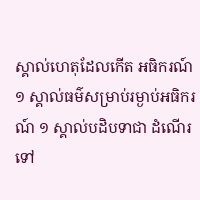ស្គាល់ហេតុដែលកើត អធិករណ៍ ១ ស្គាល់ធម៌សម្រាប់រម្ងាប់អធិករណ៍ ១ ស្គាល់បដិបទាជា ដំណើរទៅ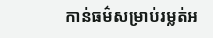កាន់ធម៌សម្រាប់រម្លត់អ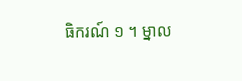ធិករណ៍ ១ ។ ម្នាល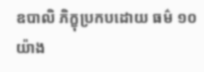ឧបាលិ ភិក្ខុប្រកបដោយ ធម៌ ១០ យ៉ាង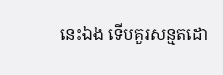នេះឯង ទើបគួរសន្មតដោ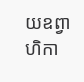យឧព្វាហិកា